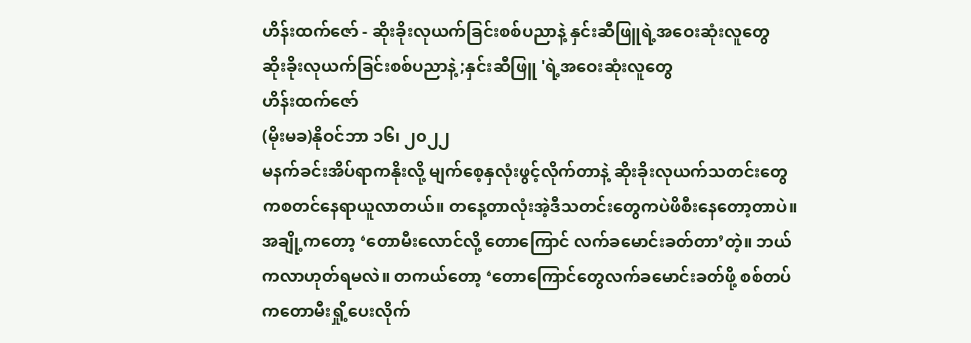ဟိန်းထက်ဇော် - ဆိုးခိုးလုယက်ခြင်းစစ်ပညာနဲ့ နှင်းဆီဖြူရဲ့အဝေးဆုံးလူတွေ
ဆိုးခိုးလုယက်ခြင်းစစ်ပညာနဲ့ ;နှင်းဆီဖြူ 'ရဲ့အဝေးဆုံးလူတွေ
ဟိန်းထက်ဇော်
(မိုးမခ)နိုဝင်ဘာ ၁၆၊ ၂၀၂၂
မနက်ခင်းအိပ်ရာကနိုးလို့ မျက်စေ့နှလုံးဖွင့်လိုက်တာနဲ့ ဆိုးခိုးလုယက်သတင်းတွေကစတင်နေရာယူလာတယ်။ တနေ့တာလုံးအဲ့ဒီသတင်းတွေကပဲဖိစီးနေတော့တာပဲ။ အချို့ကတော့ ‘တောမီးလောင်လို့ တောကြောင် လက်ခမောင်းခတ်တာ’တဲ့။ ဘယ်ကလာဟုတ်ရမလဲ။ တကယ်တော့ ‘တောကြောင်တွေလက်ခမောင်းခတ်ဖို့ စစ်တပ်ကတောမီးရှို့ပေးလိုက်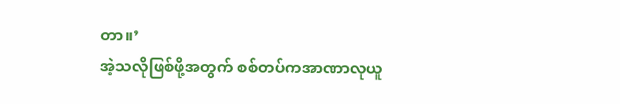တာ။’
အဲ့သလိုဖြစ်ဖို့အတွက် စစ်တပ်ကအာဏာလုယူ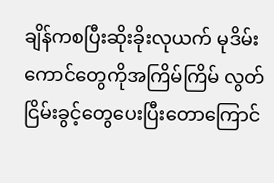ချိန်ကစပြီးဆိုးခိုးလုယက် မုဒိမ်းကောင်တွေကိုအကြိမ်ကြိမ် လွတ်ငြိမ်းခွင့်တွေပေးပြီးတောကြောင်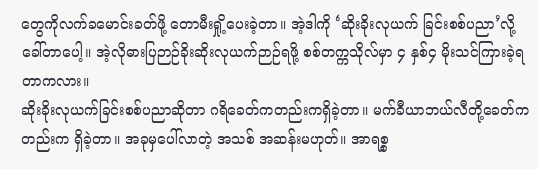တွေကိုလက်ခမောင်းခတ်ဖို့ တောမီးရှို့ပေးခဲ့တာ။ အဲ့ဒါကို ‘ဆိုးခိုးလုယက် ခြင်းစစ်ပညာ’လို့ခေါ်တာပေါ့။ အဲ့လိုဓားပြဉာဉ်ခိုးဆိုးလုယက်ဉာဉ်ရဖို့ စစ်တက္ကသိုလ်မှာ ၄ နှစ်၄ မိုးသင်ကြားခဲ့ရတာကလား။
ဆိုးခိုးလုယက်ခြင်းစစ်ပညာဆိုတာ ဂရိခေတ်ကတည်းကရှိခဲ့တာ။ မက်ခီယာဘယ်လီတို့ခေတ်ကတည်းက ရှိခဲ့တာ။ အခုမှပေါ်လာတဲ့ အသစ် အဆန်းမဟုတ်။ အာရစ္စ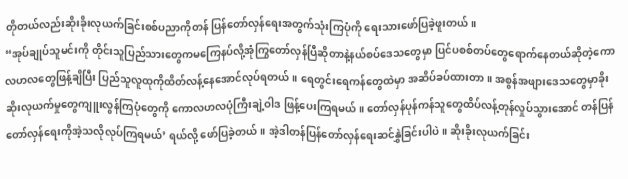တိုတယ်လည်းဆိုးခိုးလုယက်ခြင်းစစ်ပညာကိုတန် ပြန်တော်လှန်ရေးအတွက်သုံးကြပုံကို ရေးသားဖော်ပြခဲ့ဖူးတယ်။
“အုပ်ချုပ်သူမင်းကို တိုင်းသူပြည်သားတွေကမကြေနပ်လို့အုံကြွတော်လှန်ပြီဆိုတာနဲ့နယ်စပ်ဒေသတွေမှာ ပြင်ပစစ်တပ်တွေရောက်နေတယ်ဆိုတဲ့ကောလဟလတွေဖြန့်ချိပြီး ပြည်သူလူထုကိုထိတ်လန့်နေအောင်လုပ်ရတယ်။ ရေတွင်းရေကန်တွေထဲမှာ အဆိပ်ခပ်ထားတာ။ အစွန်အဖျားဒေသတွေမှာခိုးဆိုးလုယက်မှုတွေကျူးလွန်ကြပုံတွေကို ကောလဟလပုံကြီးချဲ့ဝါဒ ဖြန့်ပေးကြရမယ်။ တော်လှန်ပုန်ကန်သူတွေထိပ်လန့်တုန်လှုပ်သွားအောင် တန်ပြန်တော်လှန်ရေးကိုအဲ့သလိုလုပ်ကြရမယ်’ ရယ်လို့ ဖော်ပြခဲ့တယ်။ အဲ့ဒါတန်ပြန်တော်လှန်ရေးဆင်နွှဲခြင်းပါပဲ။ ဆိုးခိုးလုယက်ခြင်း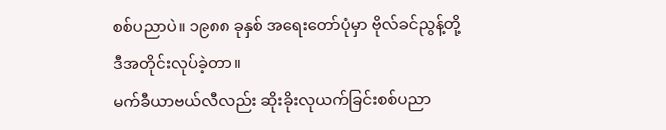စစ်ပညာပဲ။ ၁၉၈၈ ခုနှစ် အရေးတော်ပုံမှာ ဗိုလ်ခင်ညွန့်တို့ ဒီအတိုင်းလုပ်ခဲ့တာ။
မက်ခီယာဗယ်လီလည်း ဆိုးခိုးလုယက်ခြင်းစစ်ပညာ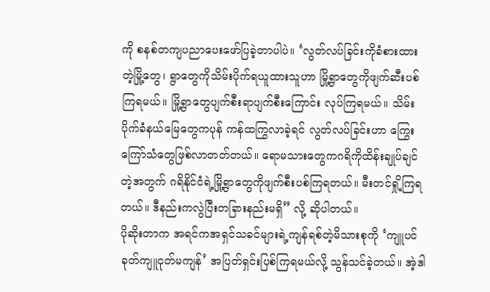ကို စနစ်တကျပညာပေးဖော်ပြခဲ့တာပါပဲ။ ‘လွတ်လပ်ခြင်းကိုခံစားထားတဲ့မြို့တွေ၊ ရွာတွေကိုသိမ်းပိုက်ရယူထားသူဟာ မြို့ရွာတွေကိုဖျက်ဆီးပစ်ကြရမယ်။ မြို့ရွာတွေပျက်စီးရာပျက်စီးကြောင်း လုပ်ကြရမယ်။ သိမ်းပိုက်ခံနယ်မြေတွေကပုန် ကန်ထကြွလာခဲ့ရင် လွတ်လပ်ခြင်းဟာ ကြွေးကြော်သံတွေဖြစ်လာတတ်တယ်။ ရောမသားတွေကဂရိကိုထိန်းချုပ်ချင်တဲ့အတွက် ဂရိနိုင်ငံရဲ့မြို့ရွာတွေကိုဖျက်စီးပစ်ကြရတယ်။ မီးတင်ရှို့ကြရတယ်။ ဒီနည်းကလွဲပြီးတခြားနည်းမရှိ” လို့ ဆိုပါတယ်။
ပိုဆိုးတာက အရင်ကအရှင်သခင်များရဲ့ကျန်ရစ်တဲ့မိသားစုကို ‘ကျူပင်ခုတ်ကျူငုတ်မကျန်’ အပြတ်ရှင်းပြစ်ကြရမယ်လို့ သွန်သင်ခဲ့တယ်။ အဲ့ဒါ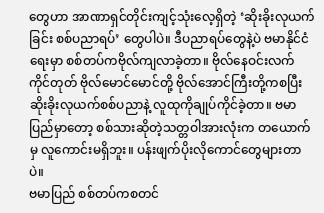တွေဟာ အာဏာရှင်တိုင်းကျင့်သုံးလေ့ရှိတဲ့ ‘ဆိုးခိုးလုယက်ခြင်း စစ်ပညာရပ်’ တွေပါပဲ။ ဒီပညာရပ်တွေနဲ့ပဲ ဗမာနိုင်ငံရေးမှာ စစ်တပ်ကဗိုလ်ကျလာခဲ့တာ။ ဗိုလ်နေဝင်းလက်ကိုင်တုတ် ဗိုလ်မောင်မောင်တို့ ဗိုလ်အောင်ကြီးတို့ကစပြီး ဆိုးခိုးလုယက်စစ်ပညာနဲ့ လူထုကိုချုပ်ကိုင်ခဲ့တာ။ ဗမာပြည်မှာတော့ စစ်သားဆိုတဲ့သတ္တဝါအားလုံးက တယောက်မှ လူကောင်းမရှိဘူး။ ပန်းဖျက်ပိုးလိုကောင်တွေများတာပဲ။
ဗမာပြည် စစ်တပ်ကစတင်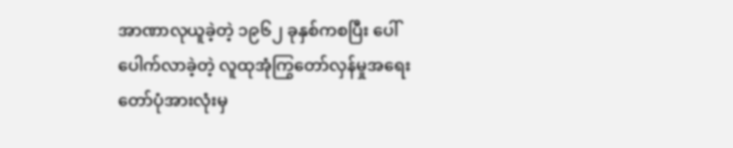အာဏာလုယူခဲ့တဲ့ ၁၉၆၂ ခုနှစ်ကစပြီး ပေါ် ပေါက်လာခဲ့တဲ့ လူထုအုံကြွတော်လှန်မှုအရေးတော်ပုံအားလုံးမှ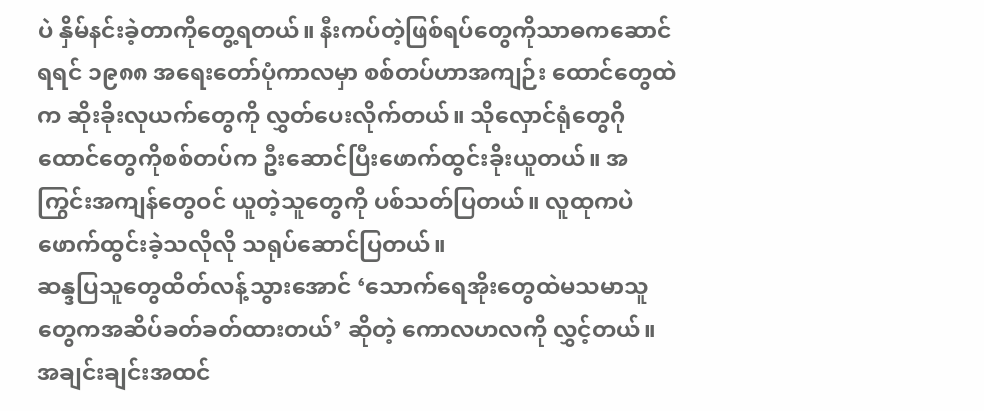ပဲ နှိမ်နင်းခဲ့တာကိုတွေ့ရတယ်။ နီးကပ်တဲ့ဖြစ်ရပ်တွေကိုသာဓကဆောင်ရရင် ၁၉၈၈ အရေးတော်ပုံကာလမှာ စစ်တပ်ဟာအကျဉ်း ထောင်တွေထဲက ဆိုးခိုးလုယက်တွေကို လွှတ်ပေးလိုက်တယ်။ သိုလှောင်ရုံတွေဂိုထောင်တွေကိုစစ်တပ်က ဦးဆောင်ပြီးဖောက်ထွင်းခိုးယူတယ်။ အကြွင်းအကျန်တွေဝင် ယူတဲ့သူတွေကို ပစ်သတ်ပြတယ်။ လူထုကပဲဖောက်ထွင်းခဲ့သလိုလို သရုပ်ဆောင်ပြတယ်။
ဆန္ဒပြသူတွေထိတ်လန့်သွားအောင် ‘သောက်ရေအိုးတွေထဲမသမာသူတွေကအဆိပ်ခတ်ခတ်ထားတယ်’ ဆိုတဲ့ ကောလဟလကို လွှင့်တယ်။ အချင်းချင်းအထင်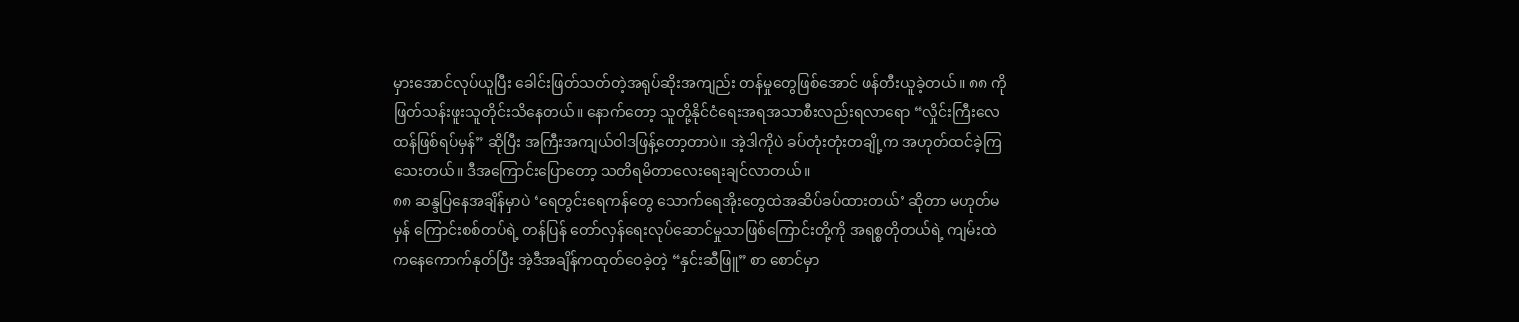မှားအောင်လုပ်ယူပြီး ခေါင်းဖြတ်သတ်တဲ့အရုပ်ဆိုးအကျည်း တန်မှုတွေဖြစ်အောင် ဖန်တီးယူခဲ့တယ်။ ၈၈ ကိုဖြတ်သန်းဖူးသူတိုင်းသိနေတယ်။ နောက်တော့ သူတို့နိုင်ငံရေးအရအသာစီးလည်းရလာရော “လှိုင်းကြီးလေထန်ဖြစ်ရပ်မှန်” ဆိုပြီး အကြီးအကျယ်ဝါဒဖြန့်တော့တာပဲ။ အဲ့ဒါကိုပဲ ခပ်တုံးတုံးတချို့က အဟုတ်ထင်ခဲ့ကြသေးတယ်။ ဒီအကြောင်းပြောတော့ သတိရမိတာလေးရေးချင်လာတယ်။
၈၈ ဆန္ဒပြနေအချိန်မှာပဲ ‘ရေတွင်းရေကန်တွေ သောက်ရေအိုးတွေထဲအဆိပ်ခပ်ထားတယ်’ ဆိုတာ မဟုတ်မမှန် ကြောင်းစစ်တပ်ရဲ့ တန်ပြန် တော်လှန်ရေးလုပ်ဆောင်မှုသာဖြစ်ကြောင်းတို့ကို အရစ္စတိုတယ်ရဲ့ ကျမ်းထဲကနေကောက်နုတ်ပြီး အဲ့ဒီအချိန်ကထုတ်ဝေခဲ့တဲ့ “နှင်းဆီဖြူ” စာ စောင်မှာ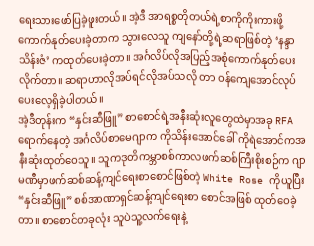ရေးသားဖော်ပြခဲ့ဖူးတယ်။ အဲ့ဒီ အာရစ္စတိုတယ်ရဲ့စာကိုကိုးကားဖို့ ကောက်နုတ်ပေးခဲ့တာက သွားလေသူ ကျနော်တို့ရဲ့ဆရာဖြစ်တဲ့ ‘နန္ဒာသိန်းဇံ’ ကထုတ်ပေးခဲ့တာ။ အင်္ဂလိပ်လိုအပြည့်အစုံကောက်နုတ်ပေးလိုက်တာ။ ဆရာဟာလိုအပ်ရင်လိုအပ်သလို တာ ဝန်ကျေအောင်လုပ်ပေးလေ့ရှိခဲ့ပါတယ်။
အဲ့ဒီတုန်းက “နှင်းဆီဖြူ” စာစောင်ရဲ့အနီးဆုံးလူတွေထဲမှာအခု RFA ရောက်နေတဲ့ အင်္ဂလိပ်စာမေဂျာက ကိုသိန်းအောင်ခေါ် ကိုရဲအောင်ကအနီးဆုံးထုတ်ဝေသူ။ သူကဒုတိကမ္ဘာစစ်ကာလဖက်ဆစ်ကြီးစိုးစဉ်က ဂျာမဏီမှာဖက်ဆစ်ဆန့်ကျင်ရေးစာစောင်ဖြစ်တဲ့ White Rose ကိုယူပြီး “နှင်းဆီဖြူ” စစ်အာဏာရှင်ဆန့်ကျင်ရေးစာ စောင်အဖြစ် ထုတ်ဝေခဲ့တာ။ စာစောင်တခုလုံး သူပဲသူ့လက်ရေးနဲ့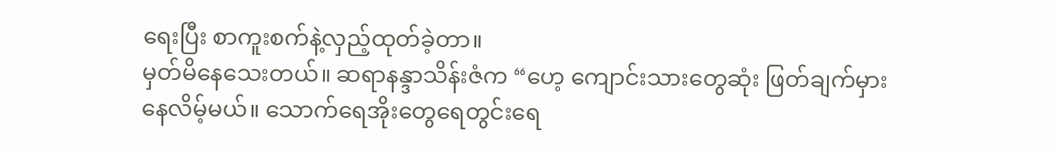ရေးပြီး စာကူးစက်နဲ့လှည့်ထုတ်ခဲ့တာ။
မှတ်မိနေသေးတယ်။ ဆရာနန္ဒာသိန်းဇံက “ဟေ့ ကျောင်းသားတွေဆုံး ဖြတ်ချက်မှားနေလိမ့်မယ်။ သောက်ရေအိုးတွေရေတွင်းရေ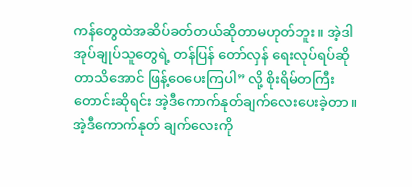ကန်တွေထဲအဆိပ်ခတ်တယ်ဆိုတာမဟုတ်ဘူး။ အဲ့ဒါအုပ်ချုပ်သူတွေရဲ့ တန်ပြန် တော်လှန် ရေးလုပ်ရပ်ဆိုတာသိအောင် ဖြန့်ဝေပေးကြပါ” လို့ စိုးရိမ်တကြီးတောင်းဆိုရင်း အဲ့ဒီကောက်နုတ်ချက်လေးပေးခဲ့တာ။ အဲ့ဒီကောက်နုတ် ချက်လေးကို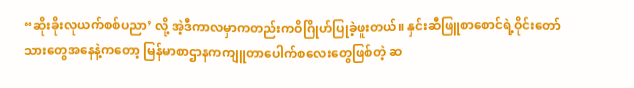“ဆိုးခိုးလုယက်စစ်ပညာ’ လို့ အဲ့ဒီကာလမှာကတည်းကဝိဂြိုဟ်ပြုခဲ့ဖူးတယ်။ နှင်းဆီဖြူစာစောင်ရဲ့ဝိုင်းတော်သားတွေအနေနဲ့ကတော့ မြန်မာစာဌာနကကျူတာပေါက်စလေးတွေဖြစ်တဲ့ ဆ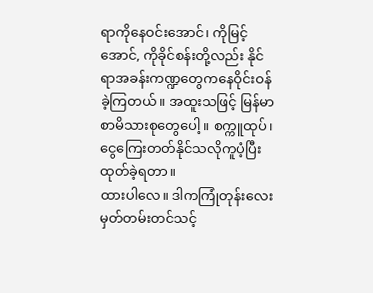ရာကိုနေဝင်းအောင်၊ ကိုမြင့်အောင်, ကိုခိုင်စန်းတို့လည်း နိုင်ရာအခန်းကဏ္ဍတွေကနေဝိုင်းဝန်ခဲ့ကြတယ်။ အထူးသဖြင့် မြန်မာစာမိသားစုတွေပေါ့။ စက္ကူထုပ်၊ ငွေကြေးတတ်နိုင်သလိုကူပံ့ပြီး ထုတ်ခဲ့ရတာ။
ထားပါလေ။ ဒါကကြုံတုန်းလေး မှတ်တမ်းတင်သင့်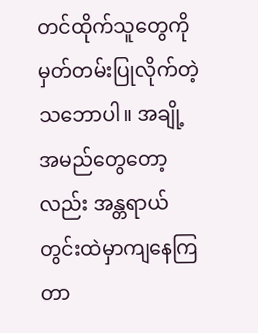တင်ထိုက်သူတွေကိုမှတ်တမ်းပြုလိုက်တဲ့သဘောပါ။ အချို့အမည်တွေတော့လည်း အန္တရာယ်တွင်းထဲမှာကျနေကြတာ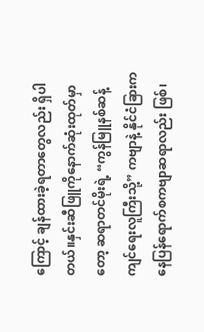ကြောင့် ချန်ထားခဲ့ရတာတွေလည်း ရှိပါတယ်။နှင်းဆီဖြူကိုနောက်ဆုံးထုတ်မှာတော့ ဆရာတင်မိုးရဲ့ “ကွန်မြူနစ်ဆန့် ကျင်ရေးလူကြီးသို့” ကဗျာနဲ့ နိုင်ငံခြားကနေပြန်ရောက်စကဗျာဆရာလည်း ဖြစ်၊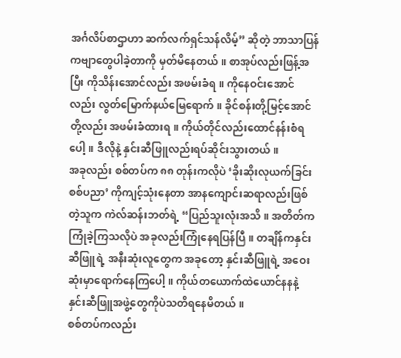အင်္ဂလိပ်စာဌာဟာ ဆက်လက်ရှင်သန်လိမ့်” ဆိုတဲ့ ဘာသာပြန်ကဗျာတွေပါခဲ့တာကို မှတ်မိနေတယ်။ စာအုပ်လည်းဖြန့်အပြီး ကိုသိန်းအောင်လည်း အဖမ်းခံရ။ ကိုနေဝင်းအောင်လည်း လွတ်မြောက်နယ်မြေရောက်။ ခိုင်စန်းတို့မြင့်အောင်တို့လည်း အဖမ်းခံထားရ။ ကိုယ်တိုင်လည်းထောင်နန်းစံရပေါ့။ ဒီလိုနဲ့ နှင်းဆီဖြူလည်းရပ်ဆိုင်းသွားတယ်။
အခုလည်း စစ်တပ်က ၈၈ တုန်းကလိုပဲ ‘ခိုးဆိုးလုယက်ခြင်းစစ်ပညာ’ ကိုကျင့်သုံးနေတာ အာနကျောင်းဆရာလည်းဖြစ်တဲ့သူက ကဲလ်ဆန်းဘတ်ရဲ့ “ပြည်သူးလုံးအသိ။ အတိတ်ကကြုံခဲ့ကြသလိုပဲ အခုလည်းကြုံနေရပြန်ပြီ။ တချိန်ကနှင်းဆီဖြူရဲ့ အနီးဆုံးလူတွေက အခုတော့ နှင်းဆီဖြူရဲ့ အဝေးဆုံးမှာရောက်နေကြပေါ့။ ကိုယ်တယောက်ထဲယောင်နနနဲ့ နှင်းဆီဖြူအဖွဲ့တွေကိုပဲသတိရနေမိတယ်။
စစ်တပ်ကလည်း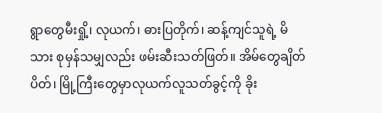ရွာတွေမီးရှို့၊ လုယက်၊ ဓားပြတိုက်၊ ဆန့်ကျင်သူရဲ့ မိသား စုမှန်သမျှလည်း ဖမ်းဆီးသတ်ဖြတ်။ အိမ်တွေချိတ်ပိတ်၊ မြို့ကြီးတွေမှာလုယက်လူသတ်ခွင့်ကို ခိုး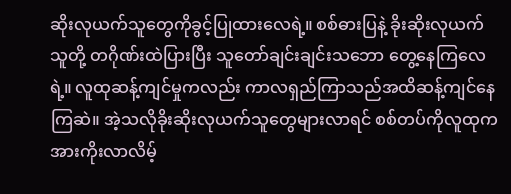ဆိုးလုယက်သူတွေကိုခွင့်ပြုထားလေရဲ့။ စစ်ဓားပြနဲ့ ခိုးဆိုးလုယက်သူတို့ တဂိုဏ်းထဲပြားပြီး သူတော်ချင်းချင်းသဘော တွေ့နေကြလေရဲ့။ လူထုဆန့်ကျင်မှုကလည်း ကာလရှည်ကြာသည်အထိဆန့်ကျင်နေကြဆဲ။ အဲ့သလိုခိုးဆိုးလုယက်သူတွေများလာရင် စစ်တပ်ကိုလူထုကအားကိုးလာလိမ့်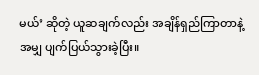မယ်’ ဆိုတဲ့ ယူဆချက်လည်း အချိန်ရှည်ကြာတာနဲ့အမျှ ပျက်ပြယ်သွားခဲ့ပြီး။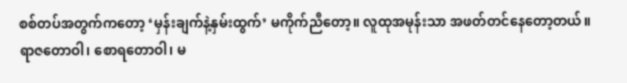စစ်တပ်အတွက်ကတော့ ‘မှန်းချက်နဲ့နှမ်းထွက်’ မကိုက်ညီတော့။ လူထုအမုန်းသာ အဖတ်တင်နေတော့တယ်။
ရာဇတောဝါ၊ စောရတောဝါ၊ မ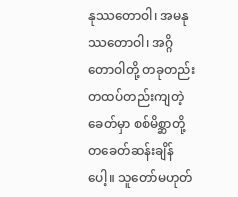နုဿတောဝါ၊ အမနုဿတောဝါ၊ အဂ္ဂိတောဝါတို့ တခုတည်းတထပ်တည်းကျတဲ့ခေတ်မှာ စစ်မိစ္ဆာတို့ တခေတ်ဆန်းချိန်ပေါ့။ သူတော်မဟုတ်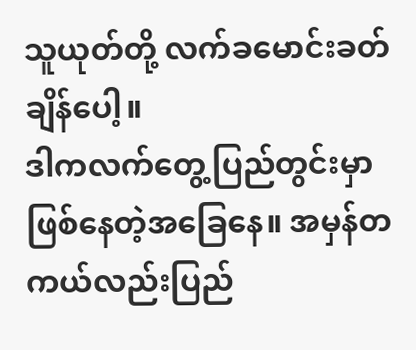သူယုတ်တို့ လက်ခမောင်းခတ်ချိန်ပေါ့။
ဒါကလက်တွေ့ပြည်တွင်းမှာဖြစ်နေတဲ့အခြေနေ။ အမှန်တကယ်လည်းပြည်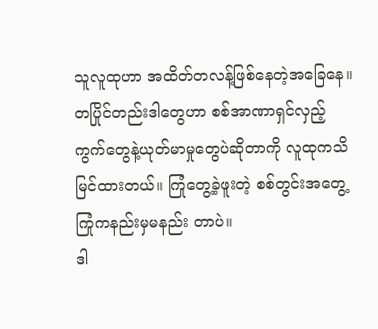သူလူထုဟာ အထိတ်တလန့်ဖြစ်နေတဲ့အခြေနေ။ တပြိုင်တည်းဒါတွေဟာ စစ်အာဏာရှင်လှည့်ကွက်တွေနဲ့ယုတ်မာမှုတွေပဲဆိုတာကို လူထုကသိ မြင်ထားတယ်။ ကြုံတွေ့ခဲ့ဖူးတဲ့ စစ်တွင်းအတွေ့ကြုံကနည်းမှမနည်း တာပဲ။
ဒါ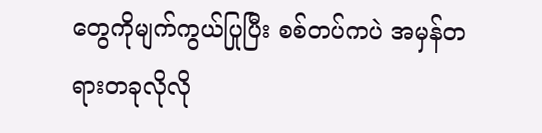တွေကိုမျက်ကွယ်ပြုပြီး စစ်တပ်ကပဲ အမှန်တရားတခုလိုလို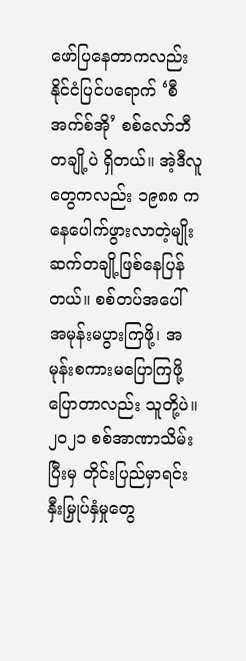ဖော်ပြနေတာကလည်း နိုင်ငံပြင်ပရောက် ‘စီအက်စ်အို’ စစ်လော်ဘီတချို့ပဲ ရှိတယ်။ အဲ့ဒီလူတွေကလည်း ၁၉၈၈ ကနေပေါက်ဖွားလာတဲ့မျိုးဆက်တချို့ဖြစ်နေပြန်တယ်။ စစ်တပ်အပေါ် အမုန်းမပွားကြဖို့၊ အမုန်းစကားမပြောကြဖို့ ပြောတာလည်း သူတို့ပဲ။ ၂၀၂၁ စစ်အာဏာသိမ်းပြီးမှ တိုင်းပြည်မှာရင်းနှီးမြှုပ်နှံမှုတွေ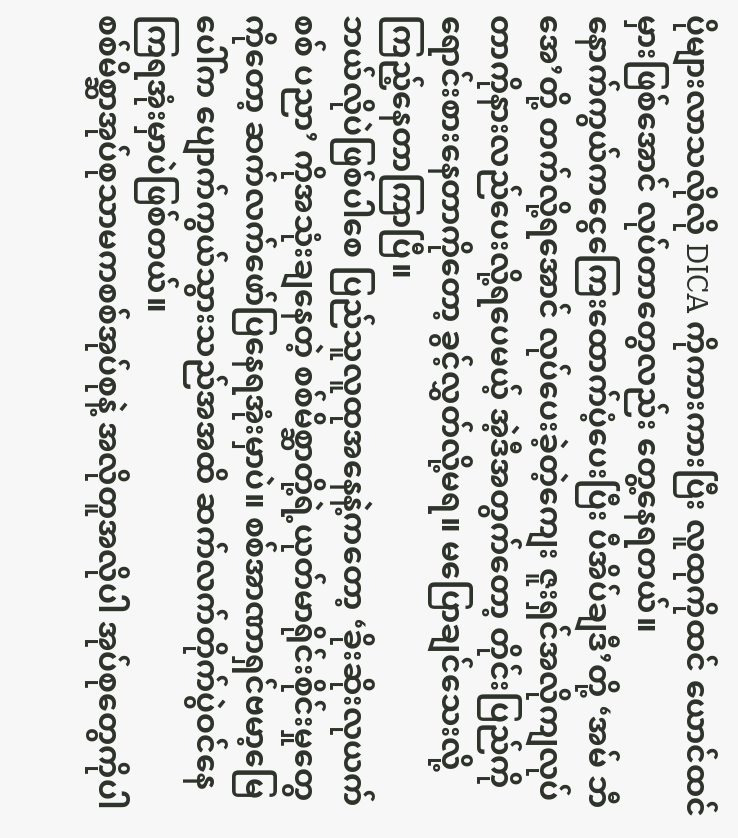ပိုများလာသလိုလို DICA ကိုကားကားပြီး လူထုကိုထင် ယောင်ထင်မှားဖြစ်အောင် လုပ်တာတွေလည်း တွေ့နေရတယ်။
နောက်ကွယ်ကငွေကြေးထောက်ပံ့ပေးပြီး ပီအိပ်ချဒီ’တို့ ‘အမ် ဘီအေ’တို့ တက်လို့ရအောင် လုပ်ပေးခဲ့တဲ့ကျေး ဇူးရှင်အလိုကျလုပ်တာကိုနားလည်ပေးလို့ရပေမယ့် အဲ့ဒီအတွက်တော့ တိုင်းပြည်ကိုရောင်းစားနေတာကိုတော့ ခွင့်လွှတ်လို့မရ။ မပြောချင်သေးလို့ ကြည့်နေတာကြာပြီ။
ဘယ်လိုပဲဖြစ်ပါစေ ပြည်သူလူထုအနေနဲ့ကတော့ ‘ခိုးဆိုးလုယက်စစ် ပညာ’ ကိုအသုံးချနေတဲ့ စစ်မိစ္ဆာတို့ရဲ့ယုတ်မာရိုင်းစိုင်းမှုတွေကိုတော့ ဆက်လက်ဖော်ပြနေရအုံးမှာပဲ။ စစ်အာဏာရှင်ဗမာ့မြေပေါ်က ပျောက်ကွယ်သွားသည်အအထိ ဆက်လက်တိုက်ပွဲဝင်နေကြရအုံးမှာပဲဖြစ်တယ်။
စစ်မိစ္ဆာအုပ်စုသာမကစစ်အုပ်စုနဲ့ အလိုတူအလိုပါ အုပ်စုတွေကိုပါ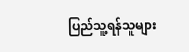ပြည်သူ့ရန်သူများ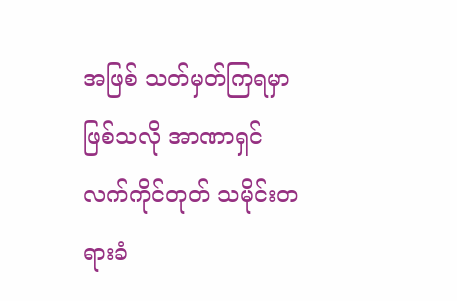အဖြစ် သတ်မှတ်ကြရမှာဖြစ်သလို အာဏာရှင်လက်ကိုင်တုတ် သမိုင်းတရားခံ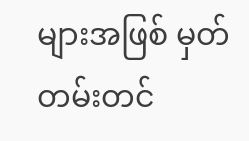များအဖြစ် မှတ်တမ်းတင်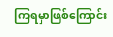ကြရမှာဖြစ်ကြောင်း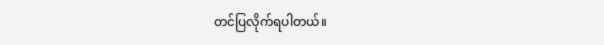တင်ပြလိုက်ရပါတယ်။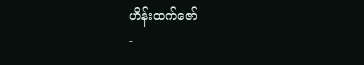ဟိန်းထက်ဇော်
-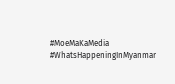#MoeMaKaMedia
#WhatsHappeningInMyanmar